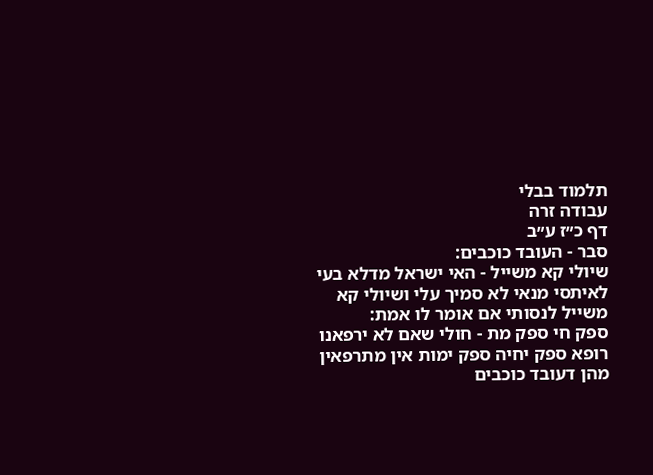תלמוד בבלי
עבודה זרה
דף כ״ז ע״ב
סבר - העובד כוכבים:
שיולי קא משייל - האי ישראל מדלא בעי לאיתסי מנאי לא סמיך עלי ושיולי קא משייל לנסותי אם אומר לו אמת:
ספק חי ספק מת - חולי שאם לא ירפאנו רופא ספק יחיה ספק ימות אין מתרפאין מהן דעובד כוכבים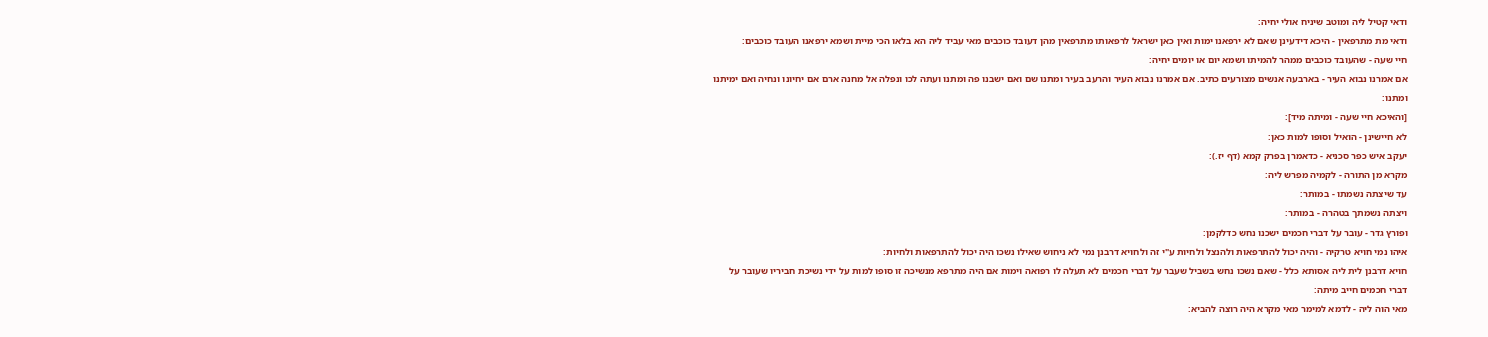ודאי קטיל ליה ומוטב שיניח אולי יחיה:
ודאי מת מתרפאין - היכא דידעינן שאם לא ירפאנו ימות ואין כאן ישראל לרפאותו מתרפאין מהן דעובד כוכבים מאי עביד ליה הא בלאו הכי מיית ושמא ירפאנו העובד כוכבים:
חיי שעה - שהעובד כוכבים ממהר להמיתו ושמא יום או יומים יחיה:
אם אמרנו נבוא העיר - בארבעה אנשים מצורעים כתיב. אם אמרנו נבוא העיר והרעב בעיר ומתנו שם ואם ישבנו פה ומתנו ועתה לכו ונפלה אל מחנה ארם אם יחיונו ונחיה ואם ימיתנו ומתנו:
[והאיכא חיי שעה - ומיתה מיד]:
לא חיישינן - הואיל וסופו למות כאן:
יעקב איש כפר סכניא - כדאמרן בפרק קמא (דף יז.):
מקרא מן התורה - לקמיה מפרש ליה:
עד שיצתה נשמתו - במותר:
ויצתה נשמתך בטהרה - במותר:
ופורץ גדר - עובר על דברי חכמים ישכנו נחש כדלקמן:
איהו נמי חויא טרקיה - והיה יכול להתרפאות ולהנצל ולחיות ע"י זה ולחויא דרבנן נמי לא ניחוש שאילו נשכו היה יכול להתרפאות ולחיות:
חויא דרבנן לית ליה אסותא כלל - שאם נשכו נחש בשביל שעבר על דברי חכמים לא תעלה לו רפואה וימות אם היה מתרפא מנשיכה זו סופו למות על ידי נשיכת חביריו שעובר על דברי חכמים חייב מיתה:
מאי הוה ליה - לדמא למימר מאי מקרא היה רוצה להביא: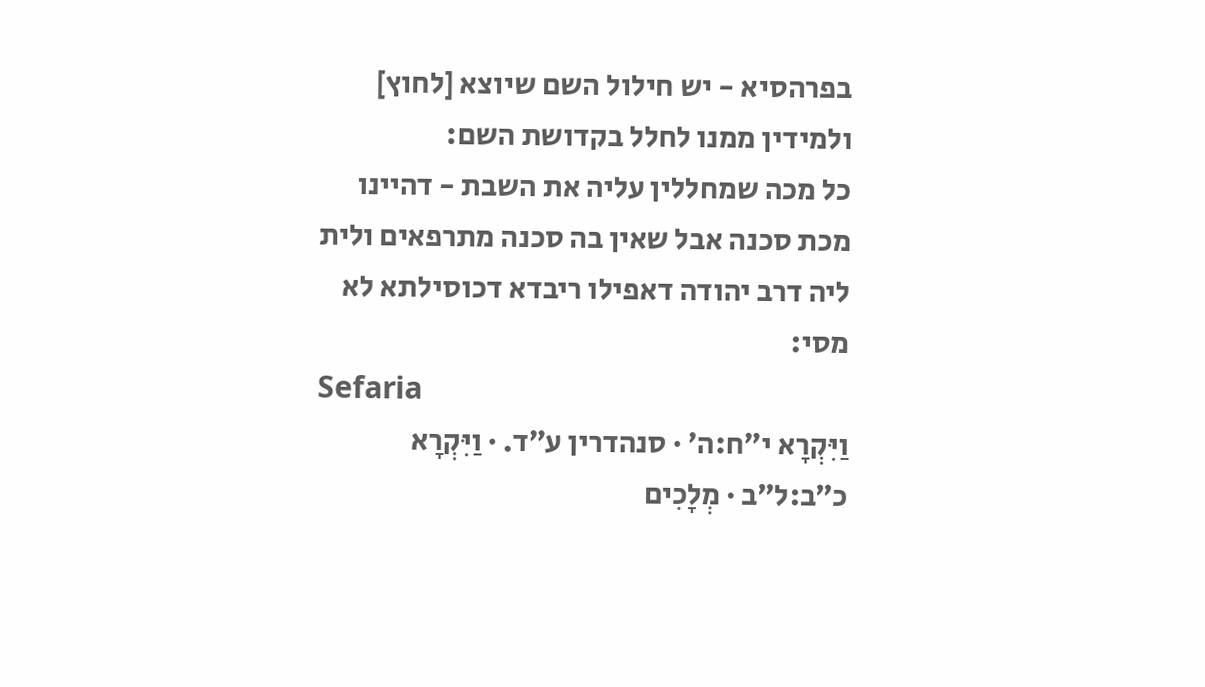בפרהסיא - יש חילול השם שיוצא [לחוץ] ולמידין ממנו לחלל בקדושת השם:
כל מכה שמחללין עליה את השבת - דהיינו מכת סכנה אבל שאין בה סכנה מתרפאים ולית ליה דרב יהודה דאפילו ריבדא דכוסילתא לא מסי:
Sefaria
וַיִּקְרָא י״ח:ה׳ · סנהדרין ע״ד. · וַיִּקְרָא כ״ב:ל״ב · מְלָכִים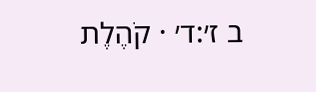ב ז׳:ד׳ · קֹהֶלֶת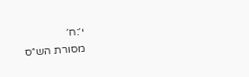י׳:ח׳
מסורת הש״ס